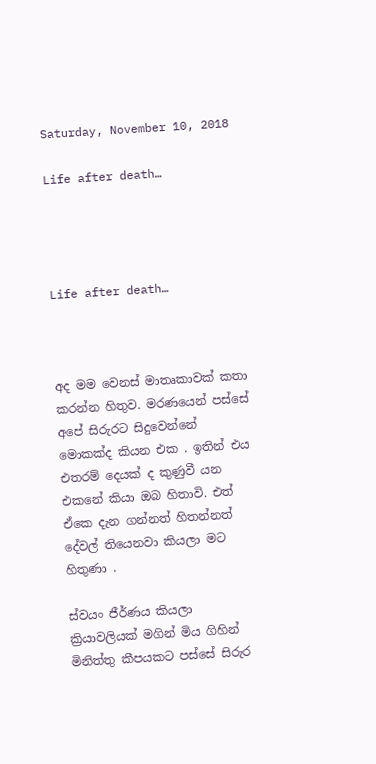Saturday, November 10, 2018

Life after death…




Life after death…



අද මම වෙනස් මාතෘකාවක් කතා කරන්න හිතුව. මරණයෙන් පස්සේ අපේ සිරුරට සිදුවෙන්නේ මොකක්ද කියන එක . ඉතින් එය එතරම් දෙයක් ද කුණුවී යන එකනේ කියා ඔබ හිතාවි. එත් ඒකෙ දැන ගන්නත් හිතන්නත් දේවල් තියෙනවා කියලා මට හිතුණා .

ස්වයං ජීර්ණය කියලා ක්‍රියාවලියක් මගින් මිය ගිහින් මිනිත්තු කීපයකට පස්සේ සිරුර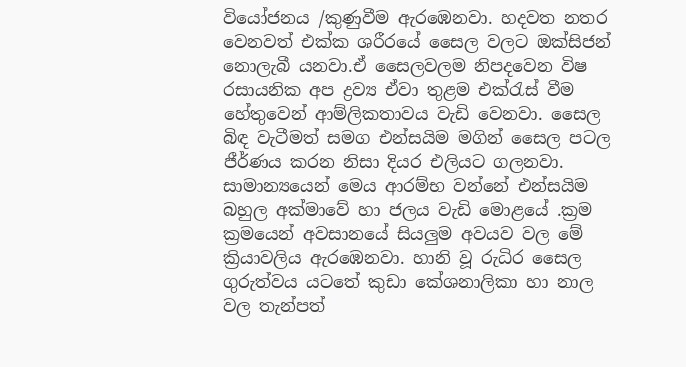වියෝජනය /කුණුවීම ඇරඹෙනවා. හදවත නතර වෙනවත් එක්ක ශරීරයේ සෛල වලට ඔක්සිජන් නොලැබී යනවා.ඒ සෛලවලම නිපදවෙන විෂ රසායනික අප ද්‍රව්‍ය ඒවා තුළම එක්රැස් වීම හේතුවෙන් ආම්ලිකතාවය වැඩි වෙනවා. සෛල බිඳ වැටීමත් සමග එන්සයිම මගින් සෛල පටල ජීර්ණය කරන නිසා දියර එලියට ගලනවා. සාමාන්‍යයෙන් මෙය ආරම්භ වන්නේ එන්සයිම බහුල අක්මාවේ හා ජලය වැඩි මොළයේ .ක්‍රම ක්‍රමයෙන් අවසානයේ සියලුම අවයව වල මේ ක්‍රියාවලිය ඇරඹෙනවා. හානි වූ රුධිර සෛල ගුරුත්වය යටතේ කුඩා කේශනාලිකා හා නාල වල තැන්පත්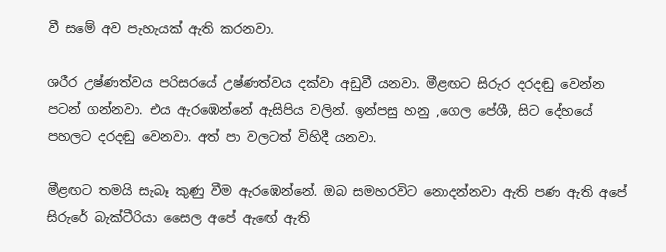වී සමේ අව පැහැයක් ඇති කරනවා.

ශරීර උෂ්ණත්වය පරිසරයේ උෂ්ණත්වය දක්වා අඩුවී යනවා. මීළඟට සිරුර දරදඬු වෙන්න පටන් ගන්නවා. එය ඇරඹෙන්නේ ඇසිපිය වලින්. ඉන්පසු හනු ,ගෙල පේශී, සිට දේහයේ පහලට දරදඬු වෙනවා. අත් පා වලටත් විහිදී යනවා.

මීළඟට තමයි සැබෑ කුණු වීම ඇරඹෙන්නේ. ඔබ සමහරවිට නොදන්නවා ඇති පණ ඇති අපේ සිරුරේ බැක්ටීරියා සෛල අපේ ඇඟේ ඇති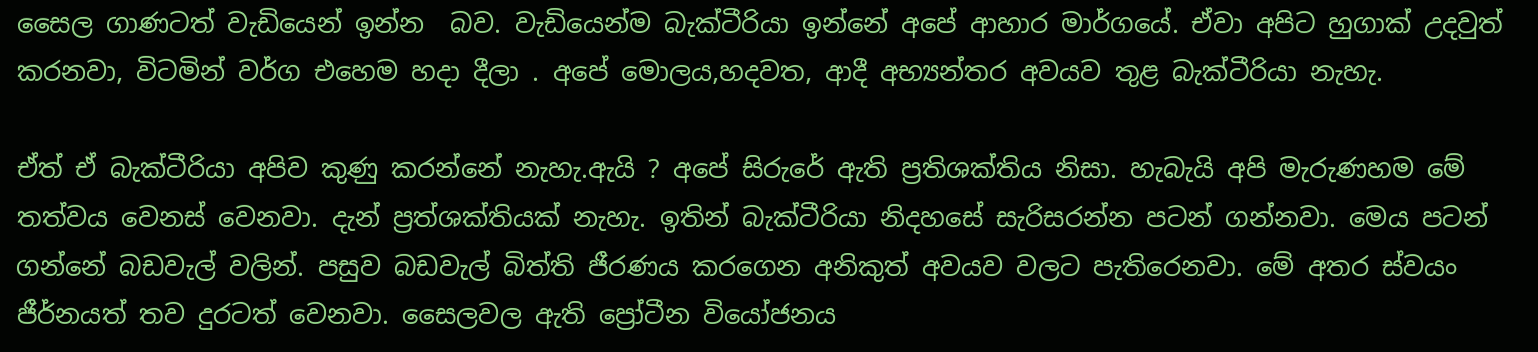සෛල ගාණටත් වැඩියෙන් ඉන්න  බව. වැඩියෙන්ම බැක්ටීරියා ඉන්නේ අපේ ආහාර මාර්ගයේ. ඒවා අපිට හුගාක් උදවුත් කරනවා, විටමින් වර්ග එහෙම හදා දීලා . අපේ මොලය,හදවත, ආදී අභ්‍යන්තර අවයව තුළ බැක්ටීරියා නැහැ.

ඒත් ඒ බැක්ටීරියා අපිව කුණු කරන්නේ නැහැ.ඇයි ? අපේ සිරුරේ ඇති ප්‍රතිශක්තිය නිසා. හැබැයි අපි මැරුණහම මේ තත්වය වෙනස් වෙනවා. දැන් ප්‍රත්ශක්තියක් නැහැ. ඉතින් බැක්ටීරියා නිදහසේ සැරිසරන්න පටන් ගන්නවා. මෙය පටන් ගන්නේ බඩවැල් වලින්. පසුව බඩවැල් බිත්ති ජීරණය කරගෙන අනිකුත් අවයව වලට පැතිරෙනවා. මේ අතර ස්වයං ජීර්නයත් තව දුරටත් වෙනවා. සෛලවල ඇති ප්‍රෝටීන වියෝජනය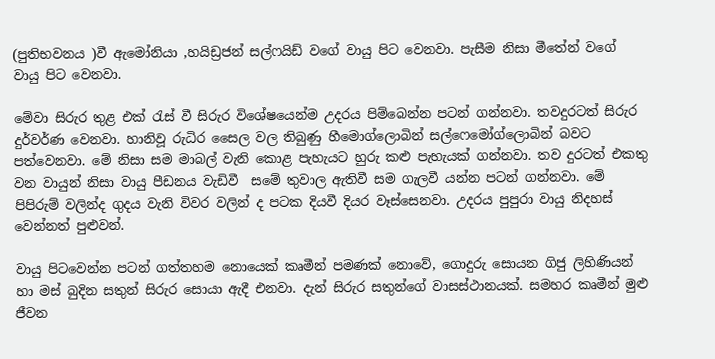(පුතිභවනය )වී ඇමෝනියා ,හයිඩ්‍රජන් සල්ෆයිඩ් වගේ වායු පිට වෙනවා. පැසීම නිසා මීතේන් වගේ වායු පිට වෙනවා.

මේවා සිරුර තුළ එක් රැස් වී සිරුර විශේෂයෙන්ම උදරය පිම්බෙන්න පටන් ගන්නවා. තවදුරටත් සිරුර දුර්වර්ණ වෙනවා. හානිවූ රුධිර සෛල වල තිබුණු හීමොග්ලොබින් සල්ෆෙමෝග්ලොබින් බවට පත්වෙනවා. මේ නිසා සම මාබල් වැනි කොළ පැහැයට හුරු කළු පැහැයක් ගන්නවා. තව දුරටත් එකතු වන වායුන් නිසා වායු පීඩනය වැඩිවී  සමේ තුවාල ඇතිවී සම ගැලවී යන්න පටන් ගන්නවා. මේ පිපිරුම් වලින්ද ගුදය වැනි විවර වලින් ද පටක දියවී දියර වෑස්සෙනවා. උදරය පුපුරා වායු නිදහස් වෙන්නත් පුළුවන්.

වායු පිටවෙන්න පටන් ගත්තහම නොයෙක් කෘමීන් පමණක් නොවේ, ගොදුරු සොයන ගිජු ලිහිණියන් හා මස් බුදින සතුන් සිරුර සොයා ඇදී එනවා. දැන් සිරුර සතුන්ගේ වාසස්ථානයක්. සමහර කෘමීන් මුළු ජීවන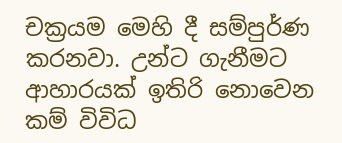චක්‍රයම මෙහි දී සම්පුර්ණ කරනවා. උන්ට ගැනීමට ආහාරයක් ඉතිරි නොවෙන කම් විවිධ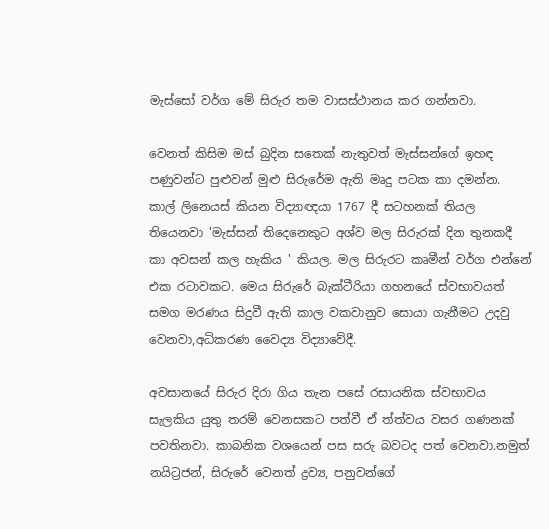මැස්සෝ වර්ග මේ සිරුර තම වාසස්ථානය කර ගන්නවා.

වෙනත් කිසිම මස් බුදින සතෙක් නැතුවත් මැස්සන්ගේ ඉහඳ පණුවන්ට පුළුවන් මුළු සිරුරේම ඇති මෘදු පටක කා දමන්න. කාල් ලිනෙයස් කියන විද්‍යාඥයා 1767 දී සටහනක් තියල තියෙනවා 'මැස්සන් තිදෙනෙකුට අශ්ව මල සිරුරක් දින තුනකදී කා අවසන් කල හැකිය ' කියල. මල සිරුරට කෘමීන් වර්ග එන්නේ එක රටාවකට. මෙය සිරුරේ බැක්ටීරියා ගහනයේ ස්වභාවයත් සමග මරණය සිදුවී ඇති කාල වකවානුව සොයා ගැනීමට උදවු වෙනවා,අධිකරණ වෛද්‍ය විද්‍යාවේදී.

අවසානයේ සිරුර දිරා ගිය තැන පසේ රසායනික ස්වභාවය සැලකිය යුතු තරම් වෙනසකට පත්වී ඒ ත්ත්වය වසර ගණනක් පවතිනවා. කාබනික වශයෙන් පස සරු බවටද පත් වෙනවා.නමුත් නයිට්‍රජන්, සිරුරේ වෙනත් ද්‍රව්‍ය, පනුවන්ගේ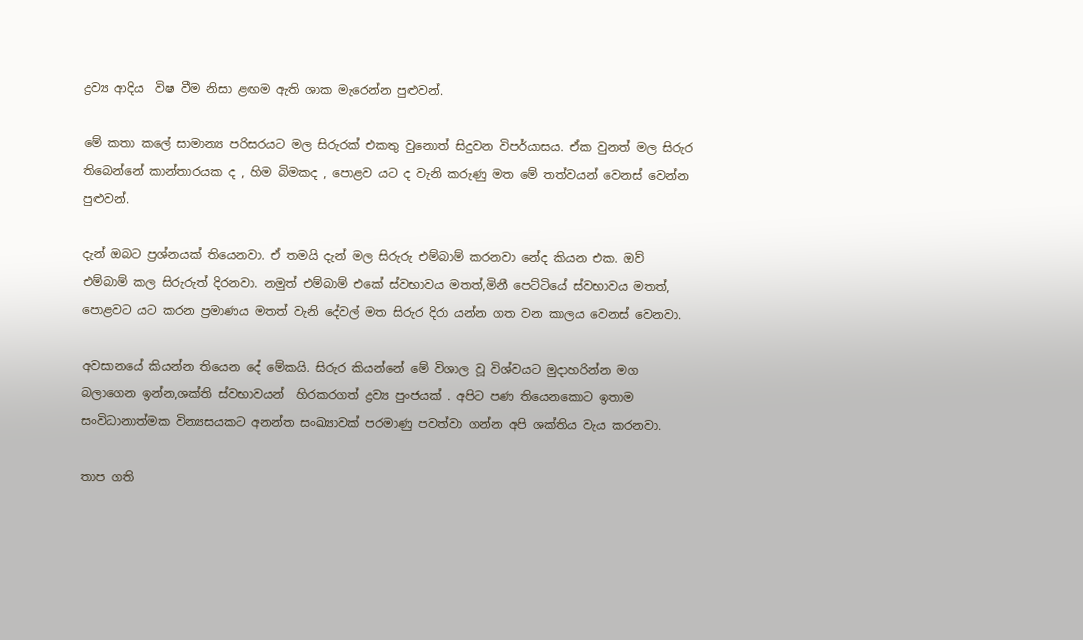ද්‍රව්‍ය ආදිය  විෂ වීම නිසා ළඟම ඇති ශාක මැරෙන්න පුළුවන්.

මේ කතා කලේ සාමාන්‍ය පරිසරයට මල සිරුරක් එකතු වුනොත් සිදුවන විපර්යාසය. ඒක වුනත් මල සිරුර තිබෙන්නේ කාන්තාරයක ද , හිම බිමකද , පොළව යට ද වැනි කරුණු මත මේ තත්වයන් වෙනස් වෙන්න පුළුවන්.

දැන් ඔබට ප්‍රශ්නයක් තියෙනවා. ඒ තමයි දැන් මල සිරුරු එම්බාම් කරනවා නේද කියන එක. ඔව් එම්බාම් කල සිරුරුත් දිරනවා. නමුත් එම්බාම් එකේ ස්වභාවය මතත්,මිනී පෙට්ටියේ ස්වභාවය මතත්, පොළවට යට කරන ප්‍රමාණය මතත් වැනි දේවල් මත සිරුර දිරා යන්න ගත වන කාලය වෙනස් වෙනවා.

අවසානයේ කියන්න තියෙන දේ මේකයි. සිරුර කියන්නේ මේ විශාල වූ විශ්වයට මුදාහරින්න මග බලාගෙන ඉන්න,ශක්ති ස්වභාවයන්  හිරකරගත් ද්‍රව්‍ය පුංජයක් . අපිට පණ තියෙනකොට ඉතාම සංවිධානාත්මක වින්‍යසයකට අනන්ත සංඛ්‍යාවක් පරමාණු පවත්වා ගන්න අපි ශක්තිය වැය කරනවා.

තාප ගති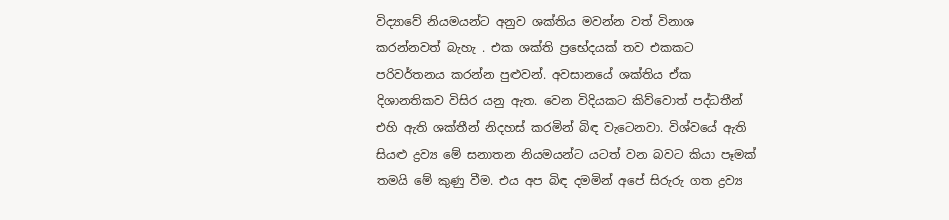විද්‍යාවේ නියමයන්ට අනුව ශක්තිය මවන්න වත් විනාශ කරන්නවත් බැහැ . එක ශක්ති ප්‍රභේදයක් තව එකකට පරිවර්තනය කරන්න පුළුවන්. අවසානයේ ශක්තිය ඒක දිශානතිකව විසිර යනු ඇත. වෙන විදියකට කිව්වොත් පද්ධතීන් එහි ඇති ශක්තීන් නිදහස් කරමින් බිඳ වැටෙනවා. විශ්වයේ ඇති සියළු ද්‍රව්‍ය මේ සනාතන නියමයන්ට යටත් වන බවට කියා පෑමක් තමයි මේ කුණු වීම. එය අප බිඳ දමමින් අපේ සිරුරු ගත ද්‍රව්‍ය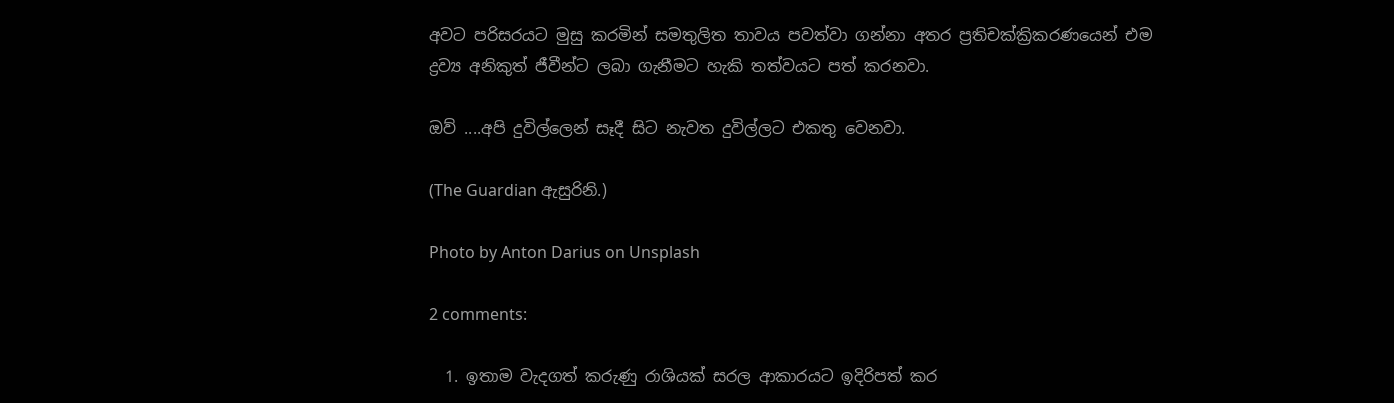අවට පරිසරයට මුසු කරමින් සමතුලිත තාවය පවත්වා ගන්නා අතර ප්‍රතිචක්ක්‍රිකරණයෙන් එම ද්‍රව්‍ය අනිකුත් ජීවීන්ට ලබා ගැනීමට හැකි තත්වයට පත් කරනවා.

ඔව් ....අපි දුවිල්ලෙන් සෑදී සිට නැවත දුවිල්ලට එකතු වෙනවා.

(The Guardian ඇසුරිනි.)

Photo by Anton Darius on Unsplash

2 comments:

  1. ඉතාම වැදගත් කරුණු රාශියක් සරල ආකාරයට ඉදිරිපත් කර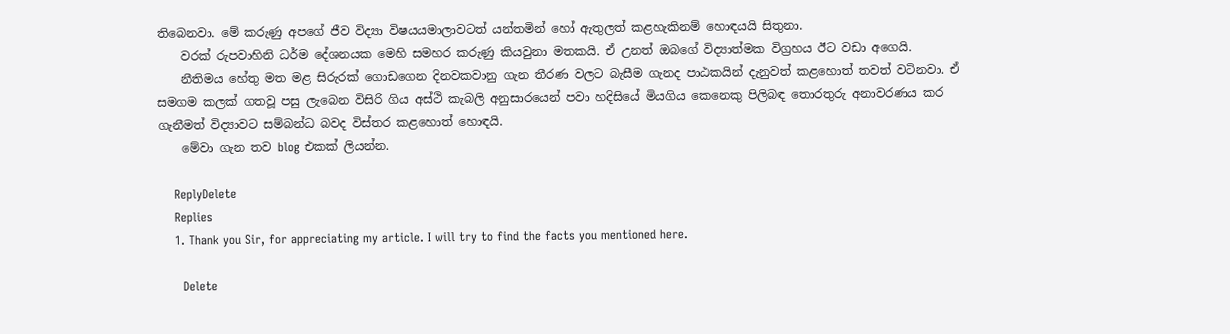තිබෙනවා. මේ කරුණු අපගේ ජීව විද්‍යා විෂයයමාලාවටත් යන්තමින් හෝ ඇතුලත් කළහැකිනම් හොඳයයි සිතුනා.
    වරක් රුපවාහිනි ධර්ම දේශනයක මෙහි සමහර කරුණු කියවුනා මතකයි. ඒ උනත් ඔබගේ විද්‍යාත්මක විග්‍රහය ඊට වඩා අගෙයි.
    නීතිමය හේතු මත මළ සිරුරක් ගොඩගෙන දිනවකවානු ගැන තීරණ වලට බැසීම ගැනද පාඨකයින් දැනුවත් කළහොත් තවත් වටිනවා. ඒ සමගම කලක් ගතවූ පසු ලැබෙන විසිරි ගිය අස්ථි කැබලි අනුසාරයෙන් පවා හදිසියේ මියගිය කෙනෙකු පිලිබඳ තොරතුරු අනාවරණය කර ගැනීමත් විද්‍යාවට සම්බන්ධ බවද විස්තර කළහොත් හොඳයි.
    මේවා ගැන තව blog එකක් ලියන්න.

    ReplyDelete
    Replies
    1. Thank you Sir, for appreciating my article. I will try to find the facts you mentioned here.

      Delete